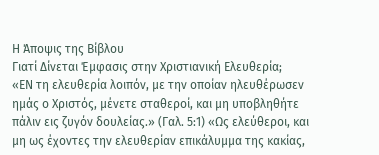Η Άποψις της Βίβλου
Γιατί Δίνεται Έμφασις στην Χριστιανική Ελευθερία;
«ΕΝ τη ελευθερία λοιπόν, με την οποίαν ηλευθέρωσεν ημάς ο Χριστός, μένετε σταθεροί, και μη υποβληθήτε πάλιν εις ζυγόν δουλείας.» (Γαλ. 5:1) «Ως ελεύθεροι, και μη ως έχοντες την ελευθερίαν επικάλυμμα της κακίας,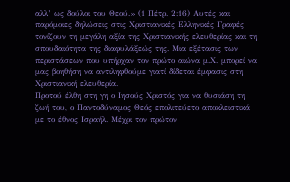αλλ’ ως δούλοι του Θεού.» (1 Πέτρ. 2:16) Αυτές και παρόμοιες δηλώσεις στις Χριστιανικές Ελληνικές Γραφές τονίζουν τη μεγάλη αξία της Χριστιανικής ελευθερίας και τη σπουδαιότητα της διαφυλάξεώς της. Μια εξέτασις των περιστάσεων που υπήρχαν τον πρώτο αιώνα μ.Χ. μπορεί να μας βοηθήση να αντιληφθούμε γιατί δίδεται έμφασις στη Χριστιανική ελευθερία.
Προτού έλθη στη γη ο Ιησούς Χριστός για να θυσιάση τη ζωή του, ο Παντοδύναμος Θεός επολιτεύετο αποκλειστικά με το έθνος Ισραήλ. Μέχρι τον πρώτον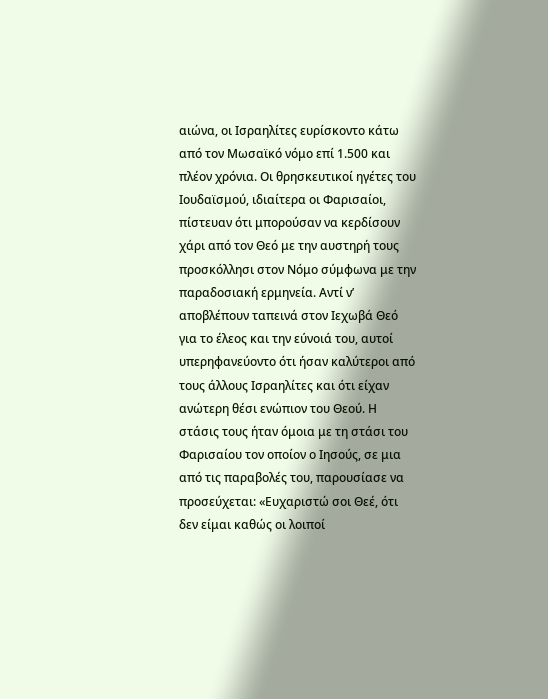αιώνα, οι Ισραηλίτες ευρίσκοντο κάτω από τον Μωσαϊκό νόμο επί 1.500 και πλέον χρόνια. Οι θρησκευτικοί ηγέτες του Ιουδαϊσμού, ιδιαίτερα οι Φαρισαίοι, πίστευαν ότι μπορούσαν να κερδίσουν χάρι από τον Θεό με την αυστηρή τους προσκόλλησι στον Νόμο σύμφωνα με την παραδοσιακή ερμηνεία. Αντί ν’ αποβλέπουν ταπεινά στον Ιεχωβά Θεό για το έλεος και την εύνοιά του, αυτοί υπερηφανεύοντο ότι ήσαν καλύτεροι από τους άλλους Ισραηλίτες και ότι είχαν ανώτερη θέσι ενώπιον του Θεού. Η στάσις τους ήταν όμοια με τη στάσι του Φαρισαίου τον οποίον ο Ιησούς, σε μια από τις παραβολές του, παρουσίασε να προσεύχεται: «Ευχαριστώ σοι Θεέ, ότι δεν είμαι καθώς οι λοιποί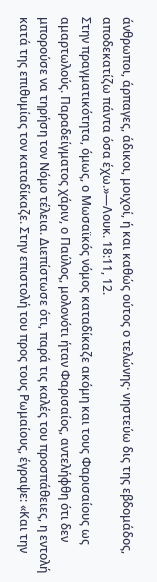άνθρωποι, άρπαγες, άδικοι, μοιχοί, ή και καθώς ούτος ο τελώνης· νηστεύω δις της εβδομάδος, αποδεκατίζω πάντα όσα έχω.»—Λουκ. 18:11, 12.
Στην πραγματικότητα, όμως, ο Μωσαϊκός νόμος καταδίκαζε ακόμη και τους Φαρισαίους ως αμαρτωλούς. Παραδείγματος χάριν, ο Παύλος, μολονότι ήταν Φαρισαίος, αντελήφθη ότι δεν μπορούσε να τηρήση τον Νόμο τέλεια. Διεπίστωσε ότι, παρά τις καλές του προσπάθειες, η εντολή κατά της επιθυμίας τον καταδίκαζε. Στην επιστολή του προς τους Ρωμαίους, έγραψε: «Και την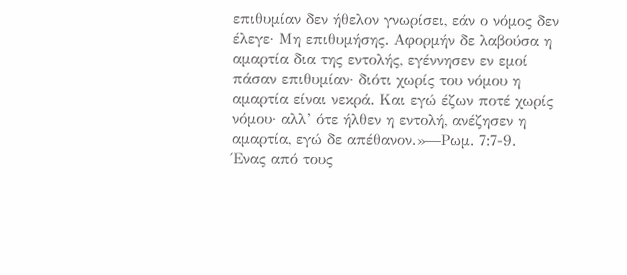επιθυμίαν δεν ήθελον γνωρίσει, εάν ο νόμος δεν έλεγε· Μη επιθυμήσης. Αφορμήν δε λαβούσα η αμαρτία δια της εντολής, εγέννησεν εν εμοί πάσαν επιθυμίαν· διότι χωρίς του νόμου η αμαρτία είναι νεκρά. Και εγώ έζων ποτέ χωρίς νόμου· αλλ’ ότε ήλθεν η εντολή, ανέζησεν η αμαρτία, εγώ δε απέθανον.»—Ρωμ. 7:7-9.
Ένας από τους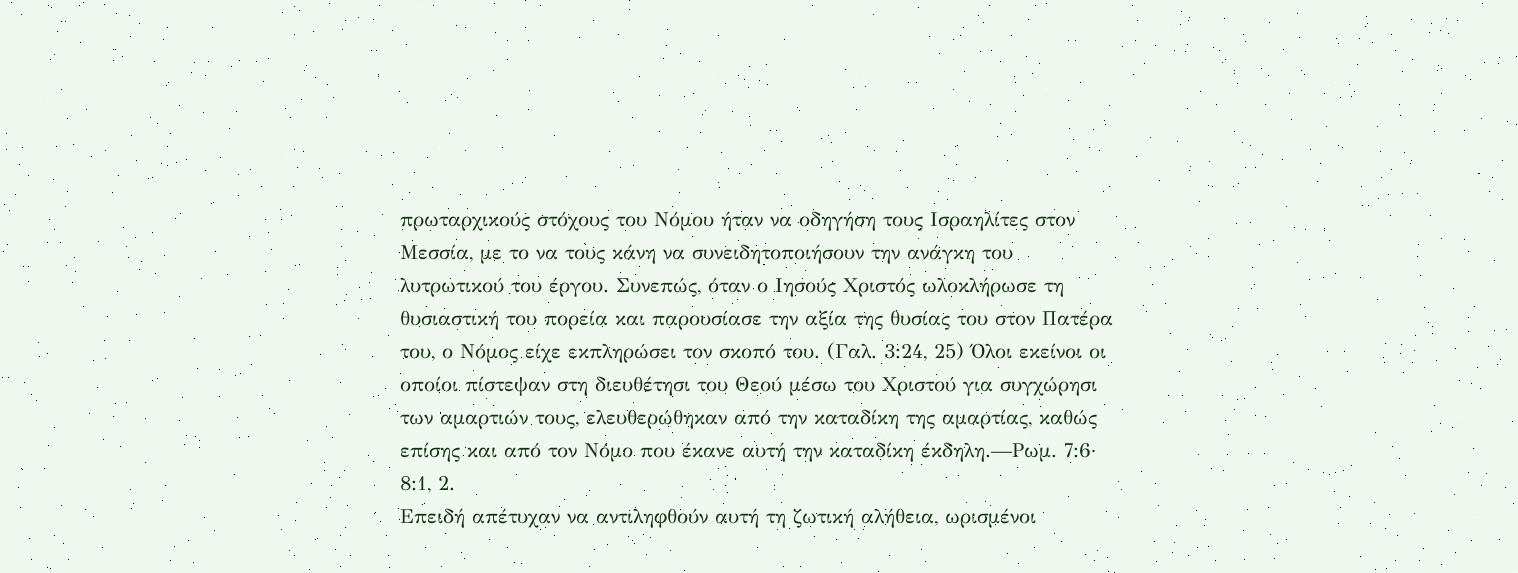πρωταρχικούς στόχους του Νόμου ήταν να οδηγήση τους Ισραηλίτες στον Μεσσία, με το να τους κάνη να συνειδητοποιήσουν την ανάγκη του λυτρωτικού του έργου. Συνεπώς, όταν ο Ιησούς Χριστός ωλοκλήρωσε τη θυσιαστική του πορεία και παρουσίασε την αξία της θυσίας του στον Πατέρα του, ο Νόμος είχε εκπληρώσει τον σκοπό του. (Γαλ. 3:24, 25) Όλοι εκείνοι οι οποίοι πίστεψαν στη διευθέτησι του Θεού μέσω του Χριστού για συγχώρησι των αμαρτιών τους, ελευθερώθηκαν από την καταδίκη της αμαρτίας, καθώς επίσης και από τον Νόμο που έκανε αυτή την καταδίκη έκδηλη.—Ρωμ. 7:6· 8:1, 2.
Επειδή απέτυχαν να αντιληφθούν αυτή τη ζωτική αλήθεια, ωρισμένοι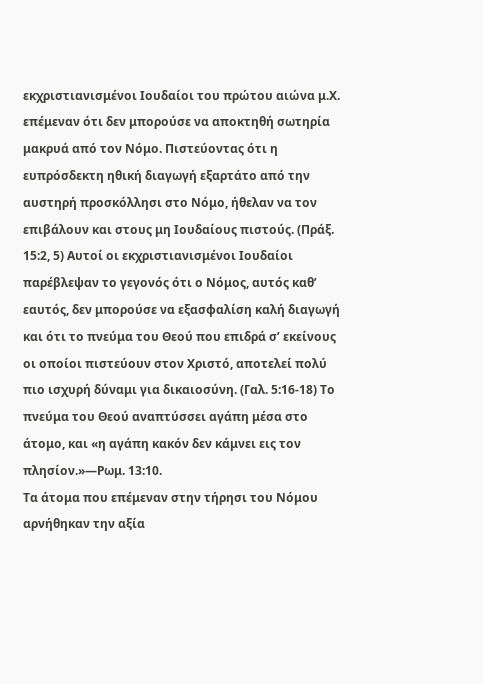εκχριστιανισμένοι Ιουδαίοι του πρώτου αιώνα μ.Χ. επέμεναν ότι δεν μπορούσε να αποκτηθή σωτηρία μακρυά από τον Νόμο. Πιστεύοντας ότι η ευπρόσδεκτη ηθική διαγωγή εξαρτάτο από την αυστηρή προσκόλλησι στο Νόμο, ήθελαν να τον επιβάλουν και στους μη Ιουδαίους πιστούς. (Πράξ. 15:2, 5) Αυτοί οι εκχριστιανισμένοι Ιουδαίοι παρέβλεψαν το γεγονός ότι ο Νόμος, αυτός καθ’ εαυτός, δεν μπορούσε να εξασφαλίση καλή διαγωγή και ότι το πνεύμα του Θεού που επιδρά σ’ εκείνους οι οποίοι πιστεύουν στον Χριστό, αποτελεί πολύ πιο ισχυρή δύναμι για δικαιοσύνη. (Γαλ. 5:16-18) Το πνεύμα του Θεού αναπτύσσει αγάπη μέσα στο άτομο, και «η αγάπη κακόν δεν κάμνει εις τον πλησίον.»—Ρωμ. 13:10.
Τα άτομα που επέμεναν στην τήρησι του Νόμου αρνήθηκαν την αξία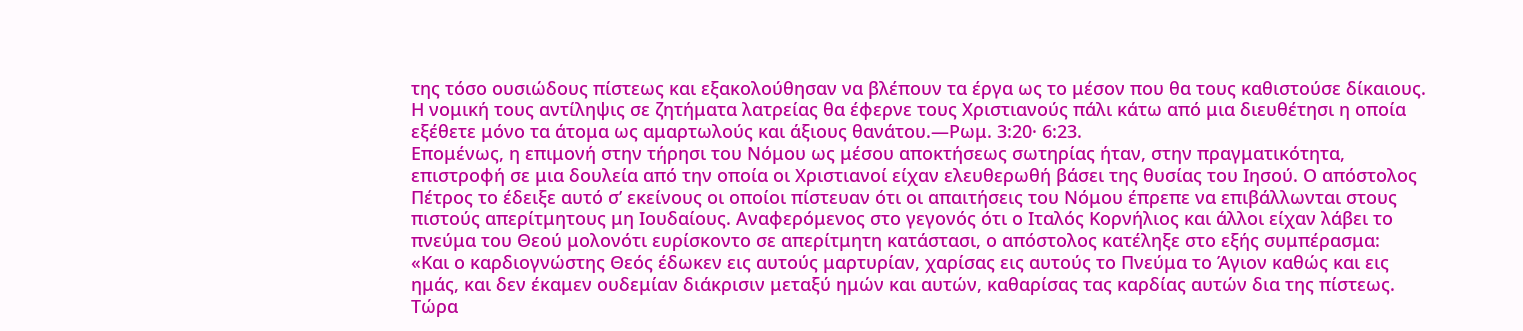της τόσο ουσιώδους πίστεως και εξακολούθησαν να βλέπουν τα έργα ως το μέσον που θα τους καθιστούσε δίκαιους. Η νομική τους αντίληψις σε ζητήματα λατρείας θα έφερνε τους Χριστιανούς πάλι κάτω από μια διευθέτησι η οποία εξέθετε μόνο τα άτομα ως αμαρτωλούς και άξιους θανάτου.—Ρωμ. 3:20· 6:23.
Επομένως, η επιμονή στην τήρησι του Νόμου ως μέσου αποκτήσεως σωτηρίας ήταν, στην πραγματικότητα, επιστροφή σε μια δουλεία από την οποία οι Χριστιανοί είχαν ελευθερωθή βάσει της θυσίας του Ιησού. Ο απόστολος Πέτρος το έδειξε αυτό σ’ εκείνους οι οποίοι πίστευαν ότι οι απαιτήσεις του Νόμου έπρεπε να επιβάλλωνται στους πιστούς απερίτμητους μη Ιουδαίους. Αναφερόμενος στο γεγονός ότι ο Ιταλός Κορνήλιος και άλλοι είχαν λάβει το πνεύμα του Θεού μολονότι ευρίσκοντο σε απερίτμητη κατάστασι, ο απόστολος κατέληξε στο εξής συμπέρασμα:
«Και ο καρδιογνώστης Θεός έδωκεν εις αυτούς μαρτυρίαν, χαρίσας εις αυτούς το Πνεύμα το Άγιον καθώς και εις ημάς, και δεν έκαμεν ουδεμίαν διάκρισιν μεταξύ ημών και αυτών, καθαρίσας τας καρδίας αυτών δια της πίστεως. Τώρα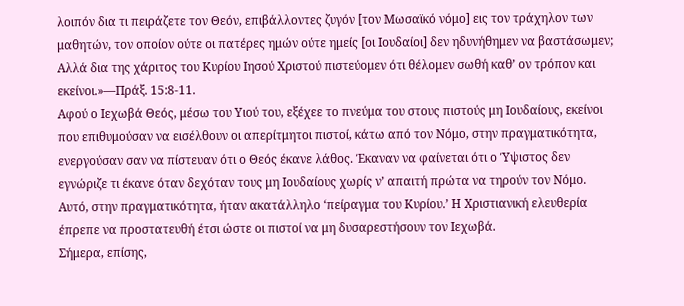λοιπόν δια τι πειράζετε τον Θεόν, επιβάλλοντες ζυγόν [τον Μωσαϊκό νόμο] εις τον τράχηλον των μαθητών, τον οποίον ούτε οι πατέρες ημών ούτε ημείς [οι Ιουδαίοι] δεν ηδυνήθημεν να βαστάσωμεν; Αλλά δια της χάριτος του Κυρίου Ιησού Χριστού πιστεύομεν ότι θέλομεν σωθή καθ’ ον τρόπον και εκείνοι.»—Πράξ. 15:8-11.
Αφού ο Ιεχωβά Θεός, μέσω του Υιού του, εξέχεε το πνεύμα του στους πιστούς μη Ιουδαίους, εκείνοι που επιθυμούσαν να εισέλθουν οι απερίτμητοι πιστοί, κάτω από τον Νόμο, στην πραγματικότητα, ενεργούσαν σαν να πίστευαν ότι ο Θεός έκανε λάθος. Έκαναν να φαίνεται ότι ο Ύψιστος δεν εγνώριζε τι έκανε όταν δεχόταν τους μη Ιουδαίους χωρίς ν’ απαιτή πρώτα να τηρούν τον Νόμο. Αυτό, στην πραγματικότητα, ήταν ακατάλληλο ‘πείραγμα του Κυρίου.’ Η Χριστιανική ελευθερία έπρεπε να προστατευθή έτσι ώστε οι πιστοί να μη δυσαρεστήσουν τον Ιεχωβά.
Σήμερα, επίσης,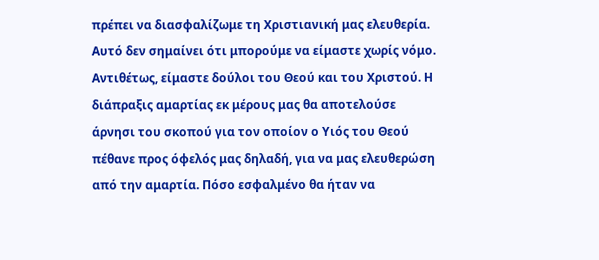πρέπει να διασφαλίζωμε τη Χριστιανική μας ελευθερία. Αυτό δεν σημαίνει ότι μπορούμε να είμαστε χωρίς νόμο. Αντιθέτως, είμαστε δούλοι του Θεού και του Χριστού. Η διάπραξις αμαρτίας εκ μέρους μας θα αποτελούσε άρνησι του σκοπού για τον οποίον ο Υιός του Θεού πέθανε προς όφελός μας δηλαδή, για να μας ελευθερώση από την αμαρτία. Πόσο εσφαλμένο θα ήταν να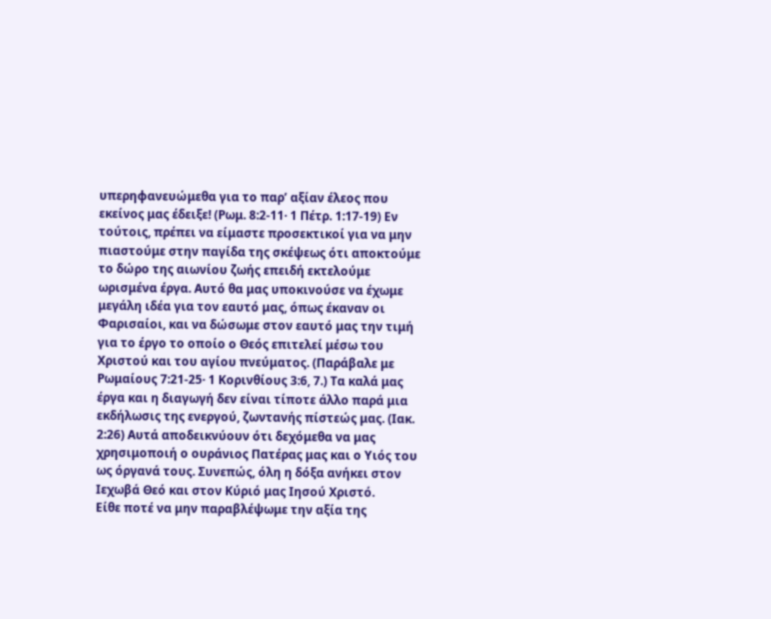υπερηφανευώμεθα για το παρ’ αξίαν έλεος που εκείνος μας έδειξε! (Ρωμ. 8:2-11· 1 Πέτρ. 1:17-19) Εν τούτοις, πρέπει να είμαστε προσεκτικοί για να μην πιαστούμε στην παγίδα της σκέψεως ότι αποκτούμε το δώρο της αιωνίου ζωής επειδή εκτελούμε ωρισμένα έργα. Αυτό θα μας υποκινούσε να έχωμε μεγάλη ιδέα για τον εαυτό μας, όπως έκαναν οι Φαρισαίοι, και να δώσωμε στον εαυτό μας την τιμή για το έργο το οποίο ο Θεός επιτελεί μέσω του Χριστού και του αγίου πνεύματος. (Παράβαλε με Ρωμαίους 7:21-25· 1 Κορινθίους 3:6, 7.) Τα καλά μας έργα και η διαγωγή δεν είναι τίποτε άλλο παρά μια εκδήλωσις της ενεργού, ζωντανής πίστεώς μας. (Ιακ. 2:26) Αυτά αποδεικνύουν ότι δεχόμεθα να μας χρησιμοποιή ο ουράνιος Πατέρας μας και ο Υιός του ως όργανά τους. Συνεπώς, όλη η δόξα ανήκει στον Ιεχωβά Θεό και στον Κύριό μας Ιησού Χριστό.
Είθε ποτέ να μην παραβλέψωμε την αξία της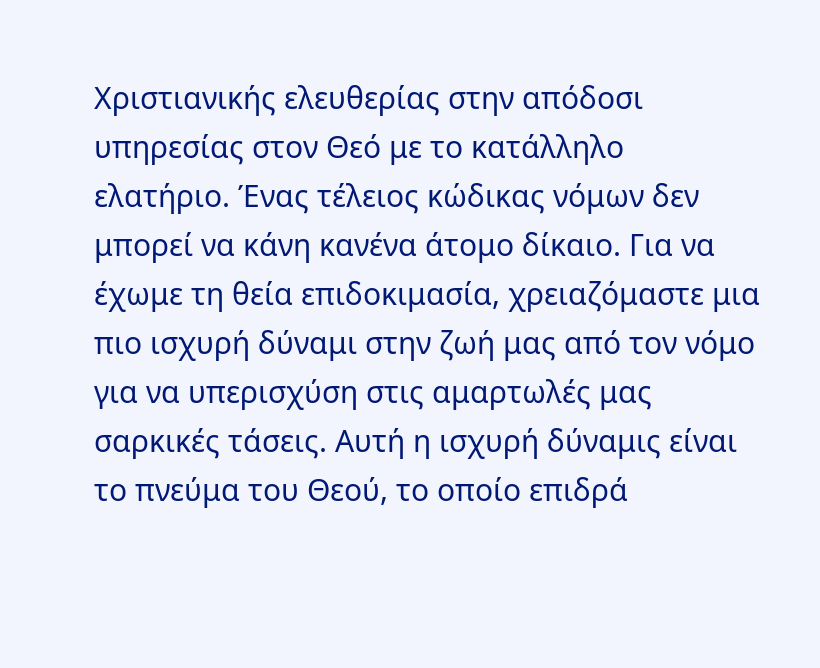Χριστιανικής ελευθερίας στην απόδοσι υπηρεσίας στον Θεό με το κατάλληλο ελατήριο. Ένας τέλειος κώδικας νόμων δεν μπορεί να κάνη κανένα άτομο δίκαιο. Για να έχωμε τη θεία επιδοκιμασία, χρειαζόμαστε μια πιο ισχυρή δύναμι στην ζωή μας από τον νόμο για να υπερισχύση στις αμαρτωλές μας σαρκικές τάσεις. Αυτή η ισχυρή δύναμις είναι το πνεύμα του Θεού, το οποίο επιδρά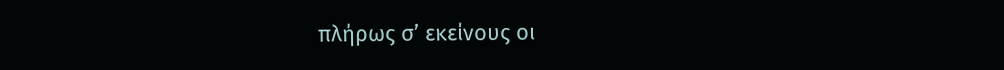πλήρως σ’ εκείνους οι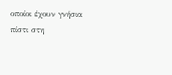οποίοι έχουν γνήσια πίστι στη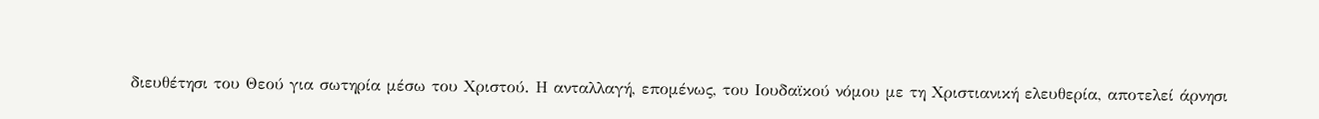διευθέτησι του Θεού για σωτηρία μέσω του Χριστού. Η ανταλλαγή, επομένως, του Ιουδαϊκού νόμου με τη Χριστιανική ελευθερία, αποτελεί άρνησι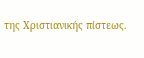της Χριστιανικής πίστεως.